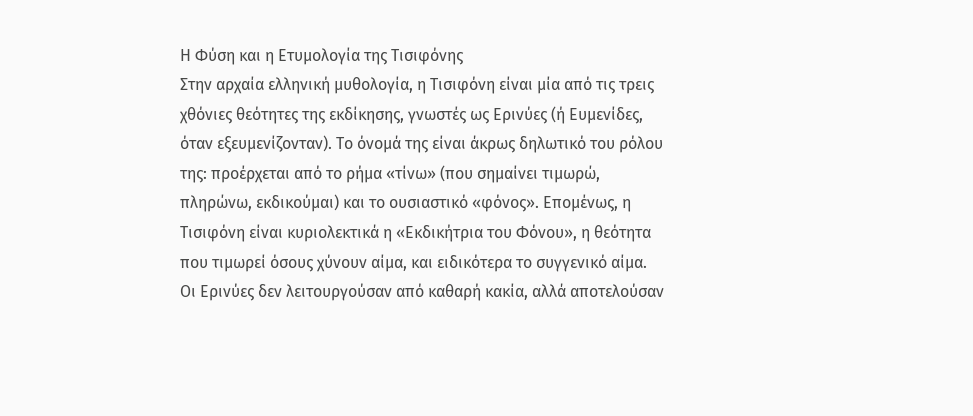Η Φύση και η Ετυμολογία της Τισιφόνης
Στην αρχαία ελληνική μυθολογία, η Τισιφόνη είναι μία από τις τρεις χθόνιες θεότητες της εκδίκησης, γνωστές ως Ερινύες (ή Ευμενίδες, όταν εξευμενίζονταν). Το όνομά της είναι άκρως δηλωτικό του ρόλου της: προέρχεται από το ρήμα «τίνω» (που σημαίνει τιμωρώ, πληρώνω, εκδικούμαι) και το ουσιαστικό «φόνος». Επομένως, η Τισιφόνη είναι κυριολεκτικά η «Εκδικήτρια του Φόνου», η θεότητα που τιμωρεί όσους χύνουν αίμα, και ειδικότερα το συγγενικό αίμα.
Οι Ερινύες δεν λειτουργούσαν από καθαρή κακία, αλλά αποτελούσαν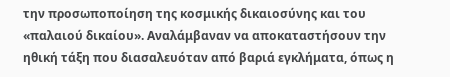την προσωποποίηση της κοσμικής δικαιοσύνης και του «παλαιού δικαίου». Αναλάμβαναν να αποκαταστήσουν την ηθική τάξη που διασαλευόταν από βαριά εγκλήματα, όπως η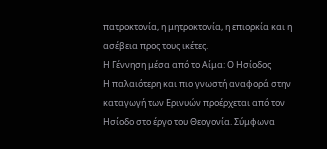πατροκτονία, η μητροκτονία, η επιορκία και η ασέβεια προς τους ικέτες.
Η Γέννηση μέσα από το Αίμα: Ο Ησίοδος
Η παλαιότερη και πιο γνωστή αναφορά στην καταγωγή των Ερινυών προέρχεται από τον Ησίοδο στο έργο του Θεογονία. Σύμφωνα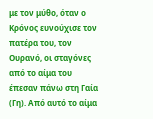με τον μύθο, όταν ο Κρόνος ευνούχισε τον πατέρα του, τον Ουρανό, οι σταγόνες από το αίμα του έπεσαν πάνω στη Γαία (Γη). Από αυτό το αίμα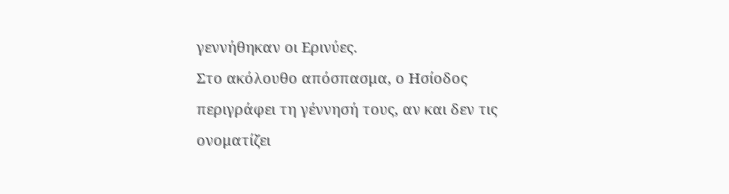γεννήθηκαν οι Ερινύες.
Στο ακόλουθο απόσπασμα, ο Ησίοδος περιγράφει τη γέννησή τους, αν και δεν τις ονοματίζει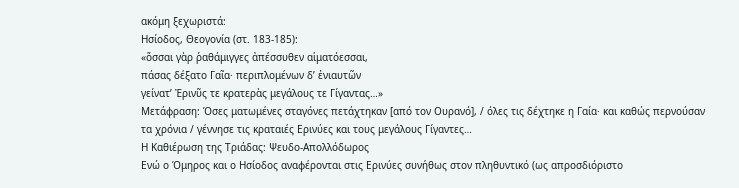ακόμη ξεχωριστά:
Ησίοδος, Θεογονία (στ. 183-185):
«ὅσσαι γὰρ ῥαθάμιγγες ἀπέσσυθεν αἱματόεσσαι,
πάσας δέξατο Γαῖα· περιπλομένων δ’ ἐνιαυτῶν
γείνατ’ Ἐρινῦς τε κρατερὰς μεγάλους τε Γίγαντας…»
Μετάφραση: Όσες ματωμένες σταγόνες πετάχτηκαν [από τον Ουρανό], / όλες τις δέχτηκε η Γαία· και καθώς περνούσαν τα χρόνια / γέννησε τις κραταιές Ερινύες και τους μεγάλους Γίγαντες…
Η Καθιέρωση της Τριάδας: Ψευδο-Απολλόδωρος
Ενώ ο Όμηρος και ο Ησίοδος αναφέρονται στις Ερινύες συνήθως στον πληθυντικό (ως απροσδιόριστο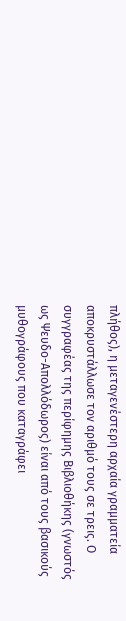πλήθος), η μεταγενέστερη αρχαία γραμματεία αποκρυστάλλωσε τον αριθμό τους σε τρεις. Ο συγγραφέας της περίφημης Βιβλιοθήκης (γνωστός ως Ψευδο-Απολλόδωρος) είναι από τους βασικούς μυθογράφους που καταγράφει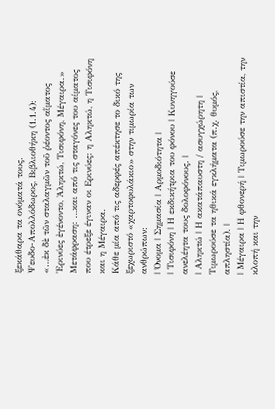ξεκάθαρα τα ονόματά τους.
Ψευδο-Απολλόδωρος, Βιβλιοθήκη (1.1.4):
«…ἐκ δὲ τῶν σταλαγμῶν τοῦ ῥέοντος αἵματος Ἐρινύες ἐγένοντο, Ἀληκτώ, Τισιφόνη, Μέγαιρα.»
Μετάφραση: …και από τις σταγόνες του αίματος που έτρεξε έγιναν οι Ερινύες: η Αληκτώ, η Τισιφόνη και η Μέγαιρα.
Κάθε μία από τις αδερφές απέκτησε το δικό της ξεχωριστό «χαρτοφυλάκιο» στην τιμωρία των ανθρώπων:
| Όνομα | Σημασία | Αρμοδιότητα |
| Τισιφόνη | Η εκδικήτρια του φόνου | Κυνηγούσε ανελέητα τους δολοφόνους. |
| Αληκτώ | Η ακατάπαυστη / ασυγχώρητη | Τιμωρούσε τα ηθικά εγκλήματα (π.χ. θυμός, απληστία). |
| Μέγαιρα | Η φθονερή | Τιμωρούσε την απιστία, την κλοπή και την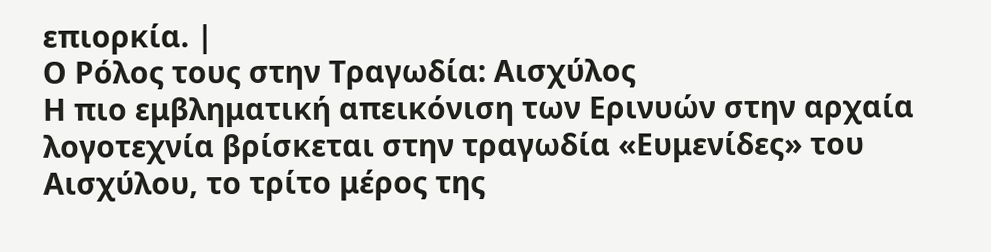επιορκία. |
Ο Ρόλος τους στην Τραγωδία: Αισχύλος
Η πιο εμβληματική απεικόνιση των Ερινυών στην αρχαία λογοτεχνία βρίσκεται στην τραγωδία «Ευμενίδες» του Αισχύλου, το τρίτο μέρος της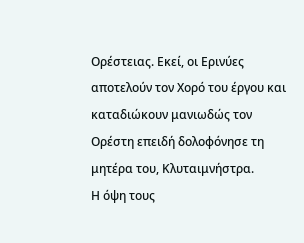Ορέστειας. Εκεί, οι Ερινύες αποτελούν τον Χορό του έργου και καταδιώκουν μανιωδώς τον Ορέστη επειδή δολοφόνησε τη μητέρα του, Κλυταιμνήστρα.
Η όψη τους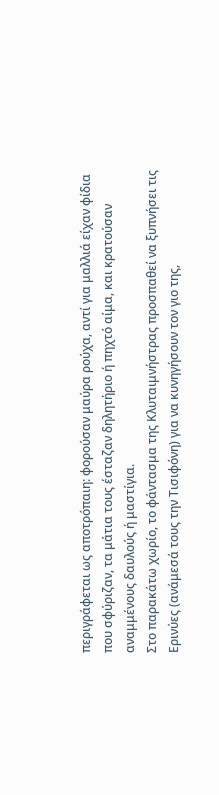περιγράφεται ως αποτρόπαιη: φορούσαν μαύρα ρούχα, αντί για μαλλιά είχαν φίδια που σφύριζαν, τα μάτια τους έσταζαν δηλητήριο ή πηχτό αίμα, και κρατούσαν αναμμένους δαυλούς ή μαστίγια.
Στο παρακάτω χωρίο, το φάντασμα της Κλυταιμνήστρας προσπαθεί να ξυπνήσει τις Ερινύες (ανάμεσά τους την Τισιφόνη) για να κυνηγήσουν τον γιο της,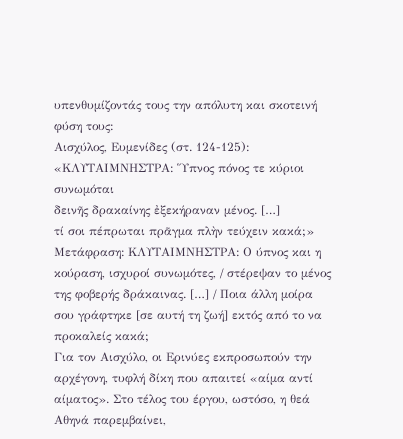υπενθυμίζοντάς τους την απόλυτη και σκοτεινή φύση τους:
Αισχύλος, Ευμενίδες (στ. 124-125):
«ΚΛΥΤΑΙΜΝΗΣΤΡΑ: Ὕπνος πόνος τε κύριοι συνωμόται
δεινῆς δρακαίνης ἐξεκήραναν μένος. […]
τί σοι πέπρωται πρᾶγμα πλὴν τεύχειν κακά;»
Μετάφραση: ΚΛΥΤΑΙΜΝΗΣΤΡΑ: Ο ύπνος και η κούραση, ισχυροί συνωμότες, / στέρεψαν το μένος της φοβερής δράκαινας. […] / Ποια άλλη μοίρα σου γράφτηκε [σε αυτή τη ζωή] εκτός από το να προκαλείς κακά;
Για τον Αισχύλο, οι Ερινύες εκπροσωπούν την αρχέγονη, τυφλή δίκη που απαιτεί «αίμα αντί αίματος». Στο τέλος του έργου, ωστόσο, η θεά Αθηνά παρεμβαίνει,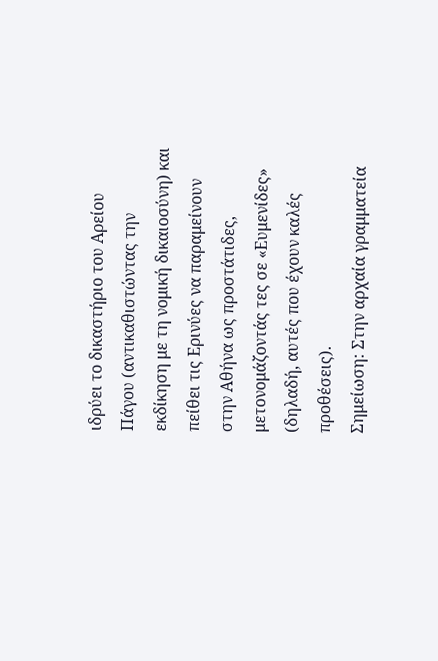ιδρύει το δικαστήριο του Αρείου Πάγου (αντικαθιστώντας την εκδίκηση με τη νομική δικαιοσύνη) και πείθει τις Ερινύες να παραμείνουν στην Αθήνα ως προστάτιδες, μετονομάζοντάς τες σε «Ευμενίδες» (δηλαδή, αυτές που έχουν καλές προθέσεις).
Σημείωση: Στην αρχαία γραμματεία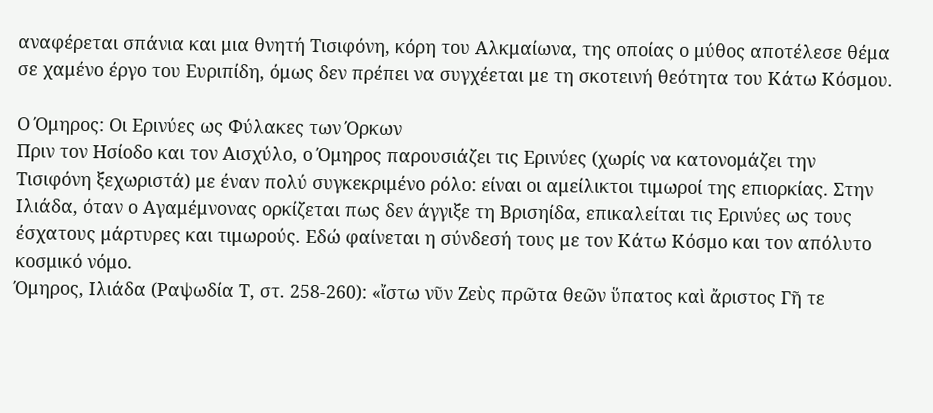αναφέρεται σπάνια και μια θνητή Τισιφόνη, κόρη του Αλκμαίωνα, της οποίας ο μύθος αποτέλεσε θέμα σε χαμένο έργο του Ευριπίδη, όμως δεν πρέπει να συγχέεται με τη σκοτεινή θεότητα του Κάτω Κόσμου.

Ο Όμηρος: Οι Ερινύες ως Φύλακες των Όρκων
Πριν τον Ησίοδο και τον Αισχύλο, ο Όμηρος παρουσιάζει τις Ερινύες (χωρίς να κατονομάζει την Τισιφόνη ξεχωριστά) με έναν πολύ συγκεκριμένο ρόλο: είναι οι αμείλικτοι τιμωροί της επιορκίας. Στην Ιλιάδα, όταν ο Αγαμέμνονας ορκίζεται πως δεν άγγιξε τη Βρισηίδα, επικαλείται τις Ερινύες ως τους έσχατους μάρτυρες και τιμωρούς. Εδώ φαίνεται η σύνδεσή τους με τον Κάτω Κόσμο και τον απόλυτο κοσμικό νόμο.
Όμηρος, Ιλιάδα (Ραψωδία Τ, στ. 258-260): «ἴστω νῦν Ζεὺς πρῶτα θεῶν ὕπατος καὶ ἄριστος Γῆ τε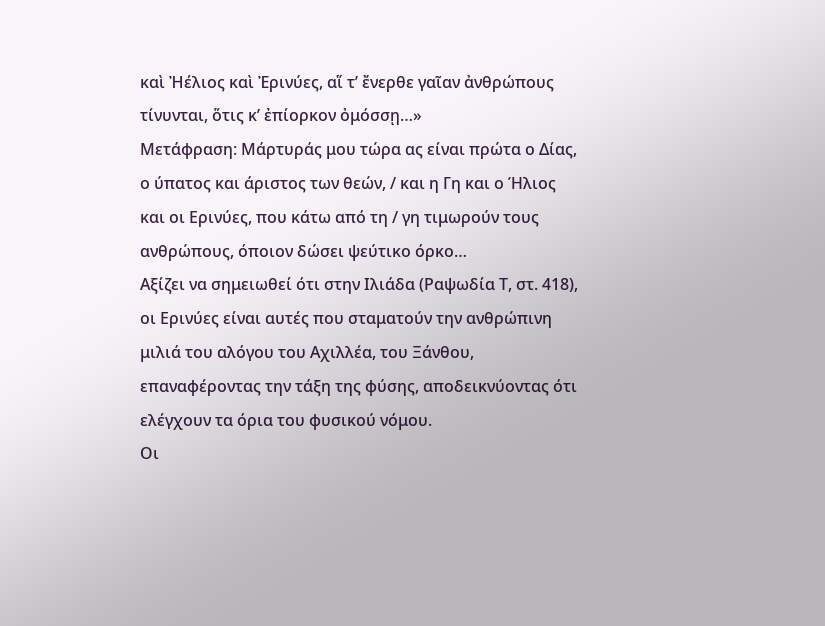καὶ Ἠέλιος καὶ Ἐρινύες, αἵ τ’ ἔνερθε γαῖαν ἀνθρώπους τίνυνται, ὅτις κ’ ἐπίορκον ὀμόσσῃ…»
Μετάφραση: Μάρτυράς μου τώρα ας είναι πρώτα ο Δίας, ο ύπατος και άριστος των θεών, / και η Γη και ο Ήλιος και οι Ερινύες, που κάτω από τη / γη τιμωρούν τους ανθρώπους, όποιον δώσει ψεύτικο όρκο…
Αξίζει να σημειωθεί ότι στην Ιλιάδα (Ραψωδία Τ, στ. 418), οι Ερινύες είναι αυτές που σταματούν την ανθρώπινη μιλιά του αλόγου του Αχιλλέα, του Ξάνθου, επαναφέροντας την τάξη της φύσης, αποδεικνύοντας ότι ελέγχουν τα όρια του φυσικού νόμου.
Οι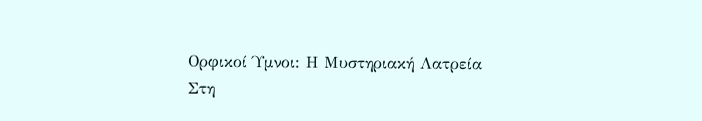Ορφικοί Ύμνοι: Η Μυστηριακή Λατρεία
Στη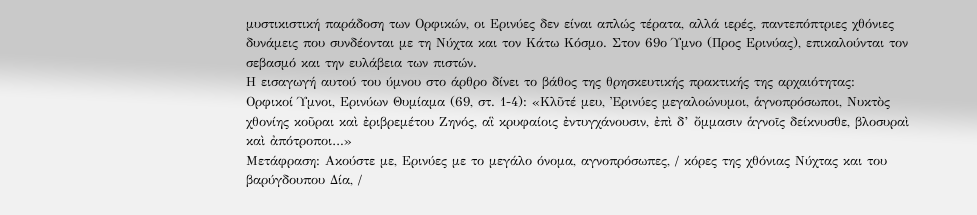μυστικιστική παράδοση των Ορφικών, οι Ερινύες δεν είναι απλώς τέρατα, αλλά ιερές, παντεπόπτριες χθόνιες δυνάμεις που συνδέονται με τη Νύχτα και τον Κάτω Κόσμο. Στον 69ο Ύμνο (Προς Ερινύας), επικαλούνται τον σεβασμό και την ευλάβεια των πιστών.
Η εισαγωγή αυτού του ύμνου στο άρθρο δίνει το βάθος της θρησκευτικής πρακτικής της αρχαιότητας:
Ορφικοί Ύμνοι, Ερινύων Θυμίαμα (69, στ. 1-4): «Κλῦτέ μευ, Ἐρινύες μεγαλοώνυμοι, ἁγνοπρόσωποι, Νυκτὸς χθονίης κοῦραι καὶ ἐριβρεμέτου Ζηνός, αἳ κρυφαίοις ἐντυγχάνουσιν, ἐπὶ δ’ ὄμμασιν ἁγνοῖς δείκνυσθε, βλοσυραὶ καὶ ἀπότροποι…»
Μετάφραση: Ακούστε με, Ερινύες με το μεγάλο όνομα, αγνοπρόσωπες, / κόρες της χθόνιας Νύχτας και του βαρύγδουπου Δία, /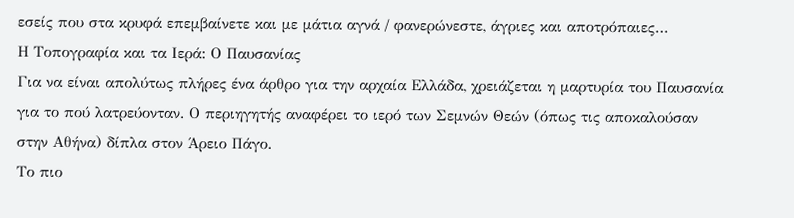εσείς που στα κρυφά επεμβαίνετε και με μάτια αγνά / φανερώνεστε, άγριες και αποτρόπαιες…
Η Τοπογραφία και τα Ιερά: Ο Παυσανίας
Για να είναι απολύτως πλήρες ένα άρθρο για την αρχαία Ελλάδα, χρειάζεται η μαρτυρία του Παυσανία για το πού λατρεύονταν. Ο περιηγητής αναφέρει το ιερό των Σεμνών Θεών (όπως τις αποκαλούσαν στην Αθήνα) δίπλα στον Άρειο Πάγο.
Το πιο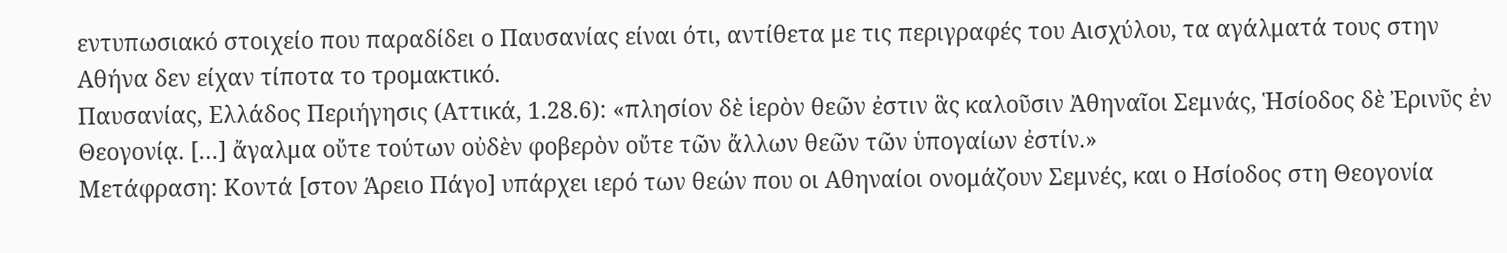εντυπωσιακό στοιχείο που παραδίδει ο Παυσανίας είναι ότι, αντίθετα με τις περιγραφές του Αισχύλου, τα αγάλματά τους στην Αθήνα δεν είχαν τίποτα το τρομακτικό.
Παυσανίας, Ελλάδος Περιήγησις (Αττικά, 1.28.6): «πλησίον δὲ ἱερὸν θεῶν ἐστιν ἃς καλοῦσιν Ἀθηναῖοι Σεμνάς, Ἡσίοδος δὲ Ἐρινῦς ἐν Θεογονίᾳ. […] ἄγαλμα οὔτε τούτων οὐδὲν φοβερὸν οὔτε τῶν ἄλλων θεῶν τῶν ὑπογαίων ἐστίν.»
Μετάφραση: Κοντά [στον Άρειο Πάγο] υπάρχει ιερό των θεών που οι Αθηναίοι ονομάζουν Σεμνές, και ο Ησίοδος στη Θεογονία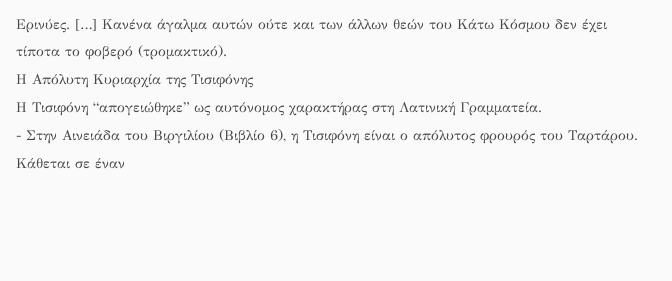Ερινύες. […] Κανένα άγαλμα αυτών ούτε και των άλλων θεών του Κάτω Κόσμου δεν έχει τίποτα το φοβερό (τρομακτικό).
Η Απόλυτη Κυριαρχία της Τισιφόνης
Η Τισιφόνη “απογειώθηκε” ως αυτόνομος χαρακτήρας στη Λατινική Γραμματεία.
- Στην Αινειάδα του Βιργιλίου (Βιβλίο 6), η Τισιφόνη είναι ο απόλυτος φρουρός του Ταρτάρου. Κάθεται σε έναν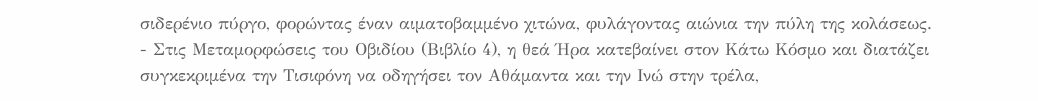σιδερένιο πύργο, φορώντας έναν αιματοβαμμένο χιτώνα, φυλάγοντας αιώνια την πύλη της κολάσεως.
- Στις Μεταμορφώσεις του Οβιδίου (Βιβλίο 4), η θεά Ήρα κατεβαίνει στον Κάτω Κόσμο και διατάζει συγκεκριμένα την Τισιφόνη να οδηγήσει τον Αθάμαντα και την Ινώ στην τρέλα,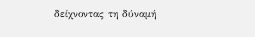δείχνοντας τη δύναμή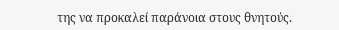της να προκαλεί παράνοια στους θνητούς.